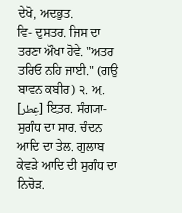ਦੇਖੋ, ਅਦਭੁਤ.
ਵਿ- ਦੁਸਤਰ. ਜਿਸ ਦਾ ਤਰਣਾ ਔਖਾ ਹੋਵੇ. "ਅਤਰ ਤਰਿਓ ਨਹਿ ਜਾਈ." (ਗਉ ਬਾਵਨ ਕਬੀਰ) ੨. ਅ਼. [عِطر] ਇ਼ਤ਼ਰ. ਸੰਗ੍ਯਾ- ਸੁਗੰਧ ਦਾ ਸਾਰ. ਚੰਦਨ ਆਦਿ ਦਾ ਤੇਲ. ਗੁਲਾਬ ਕੇਵੜੇ ਆਦਿ ਦੀ ਸੁਗੰਧ ਦਾ ਨਿਚੋੜ.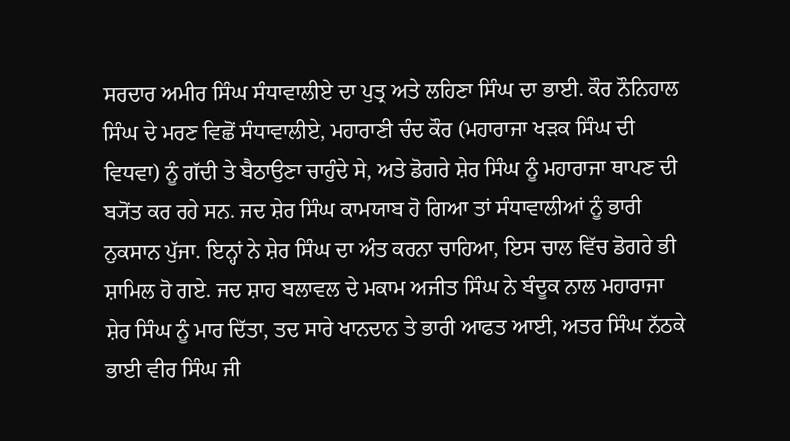ਸਰਦਾਰ ਅਮੀਰ ਸਿੰਘ ਸੰਧਾਵਾਲੀਏ ਦਾ ਪੁਤ੍ਰ ਅਤੇ ਲਹਿਣਾ ਸਿੰਘ ਦਾ ਭਾਈ. ਕੌਰ ਨੌਨਿਹਾਲ ਸਿੰਘ ਦੇ ਮਰਣ ਵਿਛੋਂ ਸੰਧਾਵਾਲੀਏ, ਮਹਾਰਾਣੀ ਚੰਦ ਕੌਰ (ਮਹਾਰਾਜਾ ਖੜਕ ਸਿੰਘ ਦੀ ਵਿਧਵਾ) ਨੂੰ ਗੱਦੀ ਤੇ ਬੈਠਾਉਣਾ ਚਾਹੁੰਦੇ ਸੇ, ਅਤੇ ਡੋਗਰੇ ਸ਼ੇਰ ਸਿੰਘ ਨੂੰ ਮਹਾਰਾਜਾ ਥਾਪਣ ਦੀ ਬ੍ਯੋਂਤ ਕਰ ਰਹੇ ਸਨ. ਜਦ ਸ਼ੇਰ ਸਿੰਘ ਕਾਮਯਾਬ ਹੋ ਗਿਆ ਤਾਂ ਸੰਧਾਵਾਲੀਆਂ ਨੂੰ ਭਾਰੀ ਨੁਕਸਾਨ ਪੁੱਜਾ. ਇਨ੍ਹਾਂ ਨੇ ਸ਼ੇਰ ਸਿੰਘ ਦਾ ਅੰਤ ਕਰਨਾ ਚਾਹਿਆ, ਇਸ ਚਾਲ ਵਿੱਚ ਡੋਗਰੇ ਭੀ ਸ਼ਾਮਿਲ ਹੋ ਗਏ. ਜਦ ਸ਼ਾਹ ਬਲਾਵਲ ਦੇ ਮਕਾਮ ਅਜੀਤ ਸਿੰਘ ਨੇ ਬੰਦੂਕ ਨਾਲ ਮਹਾਰਾਜਾ ਸ਼ੇਰ ਸਿੰਘ ਨੂੰ ਮਾਰ ਦਿੱਤਾ, ਤਦ ਸਾਰੇ ਖਾਨਦਾਨ ਤੇ ਭਾਰੀ ਆਫਤ ਆਈ, ਅਤਰ ਸਿੰਘ ਨੱਠਕੇ ਭਾਈ ਵੀਰ ਸਿੰਘ ਜੀ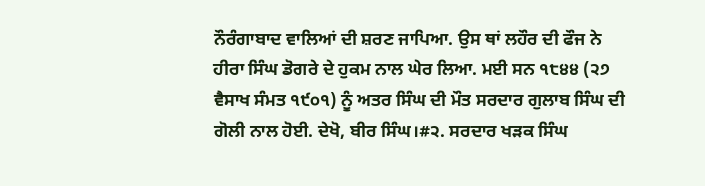ਨੌਰੰਗਾਬਾਦ ਵਾਲਿਆਂ ਦੀ ਸ਼ਰਣ ਜਾਪਿਆ. ਉਸ ਥਾਂ ਲਹੌਰ ਦੀ ਫੌਜ ਨੇ ਹੀਰਾ ਸਿੰਘ ਡੋਗਰੇ ਦੇ ਹੁਕਮ ਨਾਲ ਘੇਰ ਲਿਆ. ਮਈ ਸਨ ੧੮੪੪ (੨੭ ਵੈਸਾਖ ਸੰਮਤ ੧੯੦੧) ਨੂੰ ਅਤਰ ਸਿੰਘ ਦੀ ਮੌਤ ਸਰਦਾਰ ਗੁਲਾਬ ਸਿੰਘ ਦੀ ਗੋਲੀ ਨਾਲ ਹੋਈ. ਦੇਖੋ, ਬੀਰ ਸਿੰਘ।#੨. ਸਰਦਾਰ ਖੜਕ ਸਿੰਘ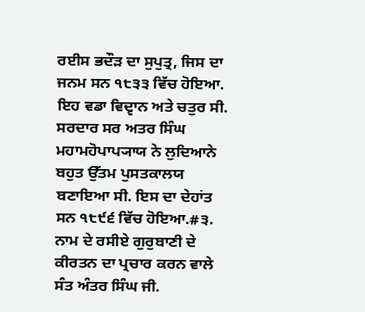ਰਈਸ ਭਦੌੜ ਦਾ ਸੁਪੁਤ੍ਰ, ਜਿਸ ਦਾ ਜਨਮ ਸਨ ੧੮੩੩ ਵਿੱਚ ਹੋਇਆ. ਇਹ ਵਡਾ ਵਿਦ੍ਵਾਨ ਅਤੇ ਚਤੁਰ ਸੀ. ਸਰਦਾਰ ਸਰ ਅਤਰ ਸਿੰਘ ਮਹਾਮਹੋਪਾਪ੍ਯਾਯ ਨੇ ਲੁਦਿਆਨੇ ਬਹੁਤ ਉੱਤਮ ਪੁਸਤਕਾਲਯ ਬਣਾਇਆ ਸੀ. ਇਸ ਦਾ ਦੇਹਾਂਤ ਸਨ ੧੮੯੬ ਵਿੱਚ ਹੋਇਆ.#੩. ਨਾਮ ਦੇ ਰਸੀਏ ਗੁਰੁਬਾਣੀ ਦੇ ਕੀਰਤਨ ਦਾ ਪ੍ਰਚਾਰ ਕਰਨ ਵਾਲੇ ਸੰਤ ਅੰਤਰ ਸਿੰਘ ਜੀ.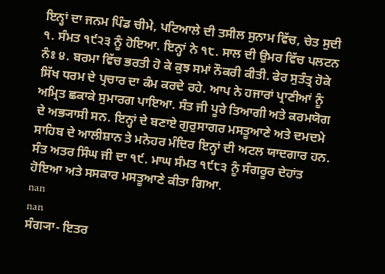ਇਨ੍ਹਾਂ ਦਾ ਜਨਮ ਪਿੰਡ ਚੀਮੇ, ਪਟਿਆਲੇ ਦੀ ਤਸੀਲ ਸੁਨਾਮ ਵਿੱਚ, ਚੇਤ ਸੁਦੀ ੧. ਸੰਮਤ ੧੯੨੩ ਨੂੰ ਹੋਇਆ. ਇਨ੍ਹਾਂ ਨੇ ੧੮. ਸਾਲ ਦੀ ਉਮਰ ਵਿੱਚ ਪਲਟਨ ਨੰਃ ੪. ਬਰਮਾ ਵਿੱਚ ਭਰਤੀ ਹੋ ਕੇ ਕੁਝ ਸਮਾਂ ਨੌਕਰੀ ਕੀਤੀ. ਫੇਰ ਸੁਤੰਤ੍ਰ ਹੋਕੇ ਸਿੱਖ ਧਰਮ ਦੇ ਪ੍ਰਚਾਰ ਦਾ ਕੰਮ ਕਰਦੇ ਰਹੇ. ਆਪ ਨੇ ਹਜਾਰਾਂ ਪ੍ਰਾਣੀਆਂ ਨੂੰ ਅਮ੍ਰਿਤ ਛਕਾਕੇ ਸੁਮਾਰਗ ਪਾਇਆ. ਸੰਤ ਜੀ ਪੂਰੇ ਤਿਆਗੀ ਅਤੇ ਕਰਮਯੋਗ ਦੇ ਅਭ੍ਯਾਸੀ ਸਨ. ਇਨ੍ਹਾਂ ਦੇ ਬਣਾਏ ਗੁਰੁਸਾਗਰ ਮਸਤੂਆਣੇ ਅਤੇ ਦਮਦਮੇ ਸਾਹਿਬ ਦੇ ਆਲੀਸ਼ਾਨ ਤੇ ਮਨੋਹਰ ਮੰਦਿਰ ਇਨ੍ਹਾਂ ਦੀ ਅਟਲ ਯਾਦਗਾਰ ਹਨ. ਸੰਤ ਅਤਰ ਸਿੰਘ ਜੀ ਦਾ ੧੯. ਮਾਘ ਸੰਮਤ ੧੯੮੩ ਨੂੰ ਸੰਗਰੂਰ ਦੇਹਾਂਤ ਹੋਇਆ ਅਤੇ ਸਸਕਾਰ ਮਸਤੂਆਣੇ ਕੀਤਾ ਗਿਆ.
nan
nan
ਸੰਗ੍ਯਾ- ਇਤਰ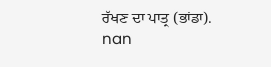ਰੱਖਣ ਦਾ ਪਾਤ੍ਰ (ਭਾਂਡਾ).
nan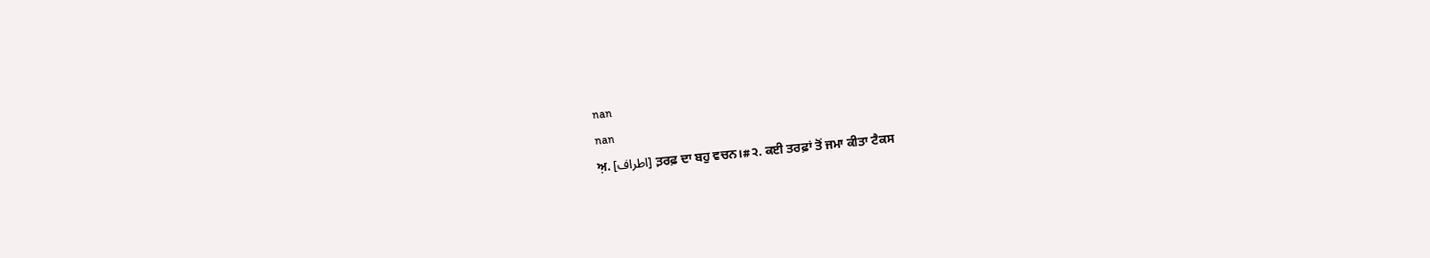nan
nan
ਅ਼. [اطراف] ਤ਼ਰਫ਼ ਦਾ ਬਹੁ ਵਚਨ।#੨. ਕਈ ਤਰਫ਼ਾਂ ਤੋਂ ਜਮਾ ਕੀਤਾ ਟੈਕਸ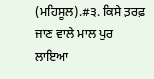(ਮਹਿਸੂਲ).#੩. ਕਿਸੇ ਤ਼ਰਫ਼ ਜਾਣ ਵਾਲੇ ਮਾਲ ਪੁਰ ਲਾਇਆ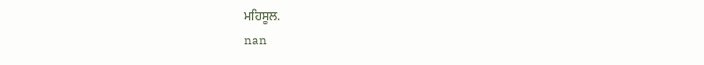ਮਹਿਸੂਲ.
nan